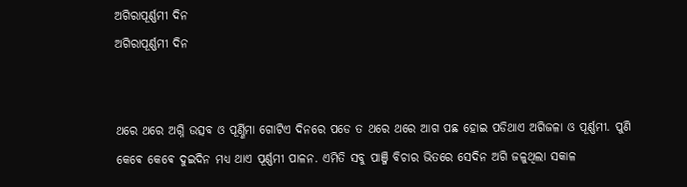ଅଗିରାପୂର୍ଣ୍ଣମୀ ଦିନ
ଅଗିରାପୂର୍ଣ୍ଣମୀ ଦିନ


ଥରେ ଥରେ ଅଗ୍ନି ଉତ୍ସବ ଓ ପୂର୍ଣ୍ଣିମା ଗୋଟିଏ ଦିନରେ ପଡେ ତ ଥରେ ଥରେ ଆଗ ପଛ ହୋଇ ପଡିଥାଏ ଅଗିଜଳା ଓ ପୂର୍ଣ୍ଣମୀ. ପୁଣି କେଵେ କେଵେ ଦୁଇଦିନ ମଧ୍ୟ ଥାଏ ପୂର୍ଣ୍ଣମୀ ପାଳନ. ଏମିତି ସବୁ ପାଞ୍ଜି ବିଚାର ଭିତରେ ସେଦିନ ଅଗି ଜଳୁଥିଲା ସକାଳ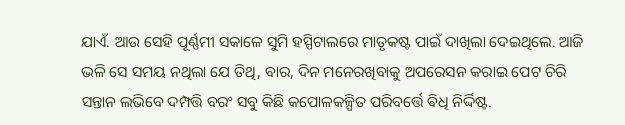ଯାଏଁ. ଆଉ ସେହି ପୂର୍ଣ୍ଣମୀ ସକାଳେ ସୁମି ହସ୍ପିଟାଲରେ ମାତୃକଷ୍ଟ ପାଇଁ ଦାଖିଲା ଦେଇଥିଲେ. ଆଜି ଭଳି ସେ ସମୟ ନଥିଲା ଯେ ତିଥି, ବାର, ଦିନ ମନେରଖିବାକୁ ଅପରେସନ କରାଇ ପେଟ ଚିରି ସନ୍ତାନ ଲଭିବେ ଦମ୍ପତ୍ତି ବରଂ ସବୁ କିଛି କପୋଳକଳ୍ପିତ ପରିବର୍ତ୍ତେ ଵିଧି ନିର୍ଦ୍ଦିଷ୍ଟ.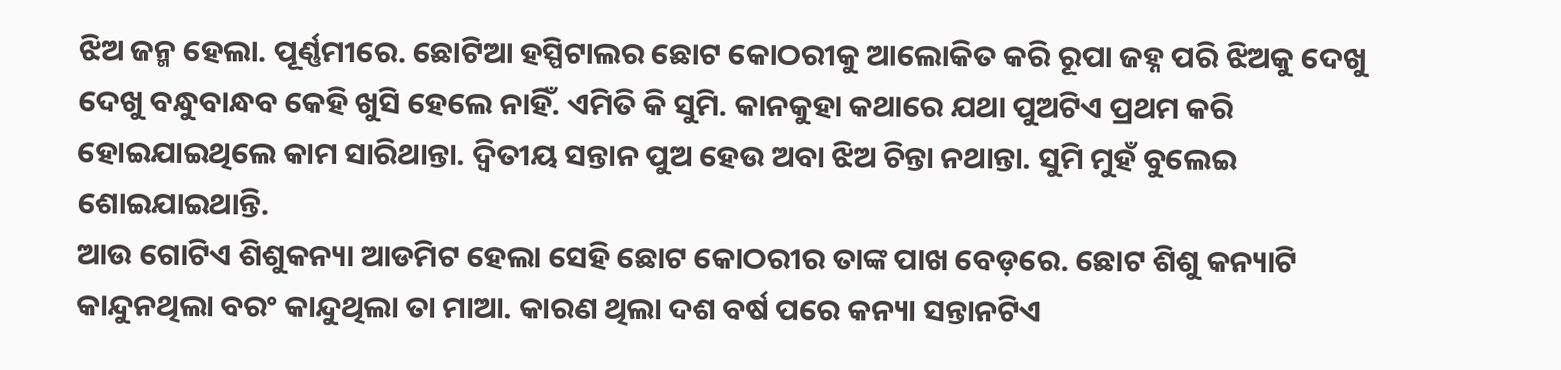ଝିଅ ଜନ୍ମ ହେଲା. ପୂର୍ଣ୍ଣମୀରେ. ଛୋଟିଆ ହସ୍ପିଟାଲର ଛୋଟ କୋଠରୀକୁ ଆଲୋକିତ କରି ରୂପା ଜହ୍ନ ପରି ଝିଅକୁ ଦେଖୁ ଦେଖୁ ବନ୍ଧୁବାନ୍ଧବ କେହି ଖୁସି ହେଲେ ନାହିଁ. ଏମିତି କି ସୁମି. କାନକୁହା କଥାରେ ଯଥା ପୁଅଟିଏ ପ୍ରଥମ କରି ହୋଇଯାଇଥିଲେ କାମ ସାରିଥାନ୍ତା. ଦ୍ୱିତୀୟ ସନ୍ତାନ ପୁଅ ହେଉ ଅବା ଝିଅ ଚିନ୍ତା ନଥାନ୍ତା. ସୁମି ମୁହଁ ବୁଲେଇ ଶୋଇଯାଇଥାନ୍ତି.
ଆଉ ଗୋଟିଏ ଶିଶୁକନ୍ୟା ଆଡମିଟ ହେଲା ସେହି ଛୋଟ କୋଠରୀର ତାଙ୍କ ପାଖ ବେଡ଼ରେ. ଛୋଟ ଶିଶୁ କନ୍ୟାଟି କାନ୍ଦୁନଥିଲା ବରଂ କାନ୍ଦୁଥିଲା ତା ମାଆ. କାରଣ ଥିଲା ଦଶ ବର୍ଷ ପରେ କନ୍ୟା ସନ୍ତାନଟିଏ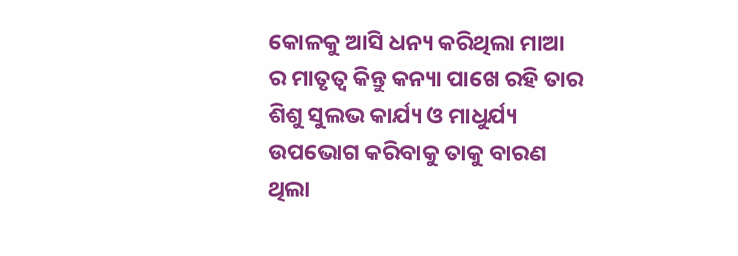କୋଳକୁ ଆସି ଧନ୍ୟ କରିଥିଲା ମାଆ ର ମାତୃତ୍ୱ କିନ୍ତୁ କନ୍ୟା ପାଖେ ରହି ତାର ଶିଶୁ ସୁଲଭ କାର୍ଯ୍ୟ ଓ ମାଧୁର୍ଯ୍ୟ ଉପଭୋଗ କରିବାକୁ ତାକୁ ବାରଣ ଥିଲା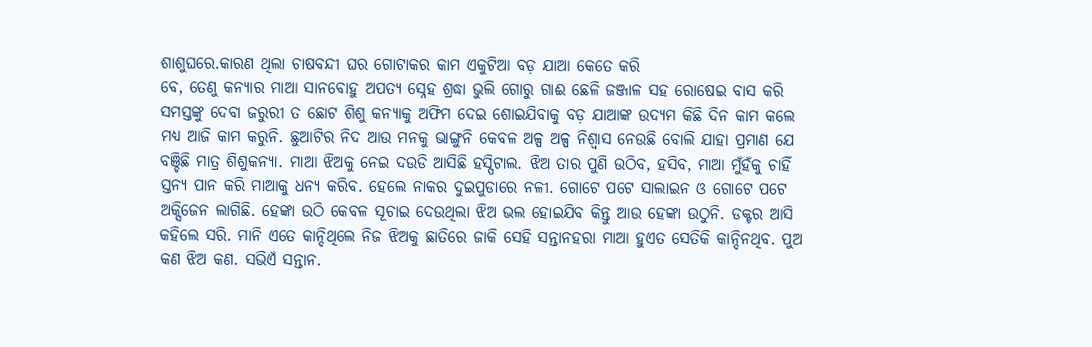ଶାଶୁଘରେ.କାରଣ ଥିଲା ଚାଷବନ୍ଦୀ ଘର ଗୋଟାକର କାମ ଏକୁଟିଆ ବଡ଼ ଯାଆ କେତେ କରି
ବେ, ତେଣୁ କନ୍ୟାର ମାଆ ସାନବୋହୁ ଅପତ୍ୟ ସ୍ନେହ ଶ୍ରଦ୍ଧା ଭୁଲି ଗୋରୁ ଗାଈ ଛେଳି ଜଞ୍ଜାଳ ସହ ରୋଷେଇ ବାସ କରି ସମସ୍ତଙ୍କୁ ଦେବା ଜରୁରୀ ତ ଛୋଟ ଶିଶୁ କନ୍ୟାକୁ ଅଫିମ ଦେଇ ଶୋଇଯିବାକୁ ବଡ଼ ଯାଆଙ୍କ ଉଦ୍ୟମ କିଛି ଦିନ କାମ କଲେ ମଧ୍ୟ ଆଜି କାମ କରୁନି. ଛୁଆଟିର ନିଦ ଆଉ ମନକୁ ଭାଙ୍ଗୁନି କେବଳ ଅଳ୍ପ ଅଳ୍ପ ନିଶ୍ୱାସ ନେଉଛି ବୋଲି ଯାହା ପ୍ରମାଣ ଯେ ବଞ୍ଚିଛି ମାତ୍ର ଶିଶୁକନ୍ୟା. ମାଆ ଝିଅକୁ ନେଇ ଦଉଡି ଆସିଛି ହସ୍ପିଟାଲ. ଝିଅ ତାର ପୁଣି ଉଠିବ, ହସିବ, ମାଆ ମୁଁହଁକୁ ଚାହିଁ ସ୍ତନ୍ୟ ପାନ କରି ମାଆକୁ ଧନ୍ୟ କରିବ. ହେଲେ ନାକର ଦୁଇପୁଡାରେ ନଳୀ. ଗୋଟେ ପଟେ ସାଲାଇନ ଓ ଗୋଟେ ପଟେ ଅକ୍ସିଜେନ ଲାଗିଛି. ହେଙ୍କା ଉଠି କେବଳ ସୂଚାଇ ଦେଉଥିଲା ଝିଅ ଭଲ ହୋଇଯିବ କିନ୍ତୁ ଆଉ ହେଙ୍କା ଉଠୁନି. ଡକ୍ଟର ଆସି କହିଲେ ସରି. ମାନି ଏତେ କାନ୍ଦିଥିଲେ ନିଜ ଝିଅକୁ ଛାତିରେ ଜାକି ସେହି ସନ୍ତାନହରା ମାଆ ହୁଏତ ସେତିକି କାନ୍ଦିନଥିବ. ପୁଅ କଣ ଝିଅ କଣ. ସଭିଏଁ ସନ୍ତାନ.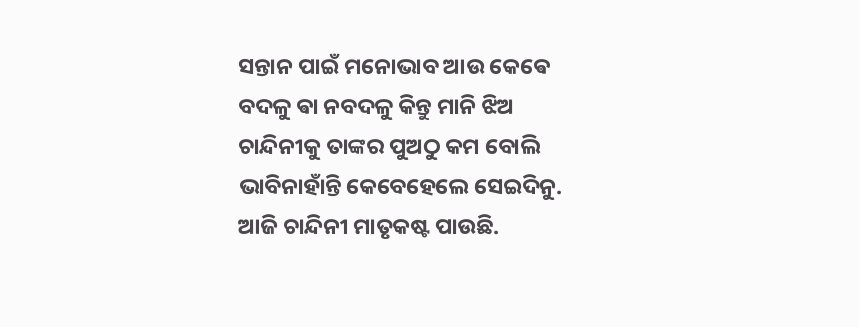ସନ୍ତାନ ପାଇଁ ମନୋଭାବ ଆଉ କେଵେ ବଦଳୁ ଵା ନବଦଳୁ କିନ୍ତୁ ମାନି ଝିଅ ଚାନ୍ଦିନୀକୁ ତାଙ୍କର ପୁଅଠୁ କମ ବୋଲି ଭାବିନାହାଁନ୍ତି କେବେହେଲେ ସେଇଦିନୁ.
ଆଜି ଚାନ୍ଦିନୀ ମାତୃକଷ୍ଟ ପାଉଛି.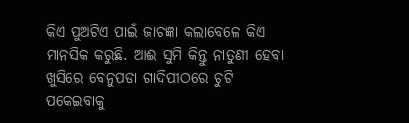କିଏ ପୁଅଟିଏ ପାଇଁ ଜାଚଜ୍ଞା କଲାବେଳେ କିଏ ମାନସିକ କରୁଛି. ଆଈ ସୁମି କିନ୍ତୁ ନାତୁଣୀ ହେବା ଖୁସିରେ ବେନୁପଡା ଗାଦିପୀଠରେ ଚୁଟି ପକେଇବାକୁ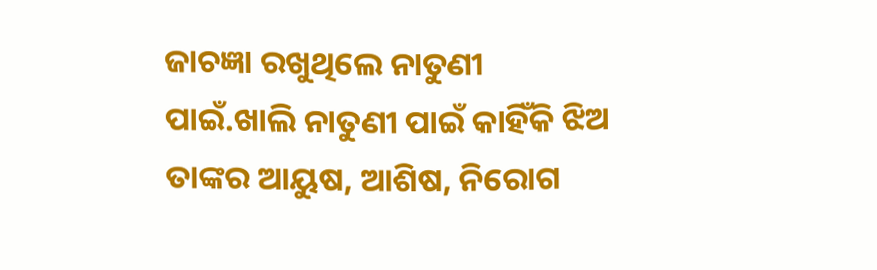ଜାଚଜ୍ଞା ରଖୁଥିଲେ ନାତୁଣୀ ପାଇଁ.ଖାଲି ନାତୁଣୀ ପାଇଁ କାହିଁକି ଝିଅ ତାଙ୍କର ଆୟୁଷ, ଆଶିଷ, ନିରୋଗ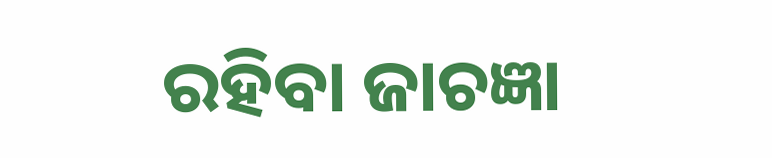ରହିବା ଜାଚଜ୍ଞା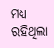ମଧ୍ୟ ରହିଥିଲା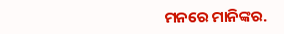ମନରେ ମାନିଙ୍କର.